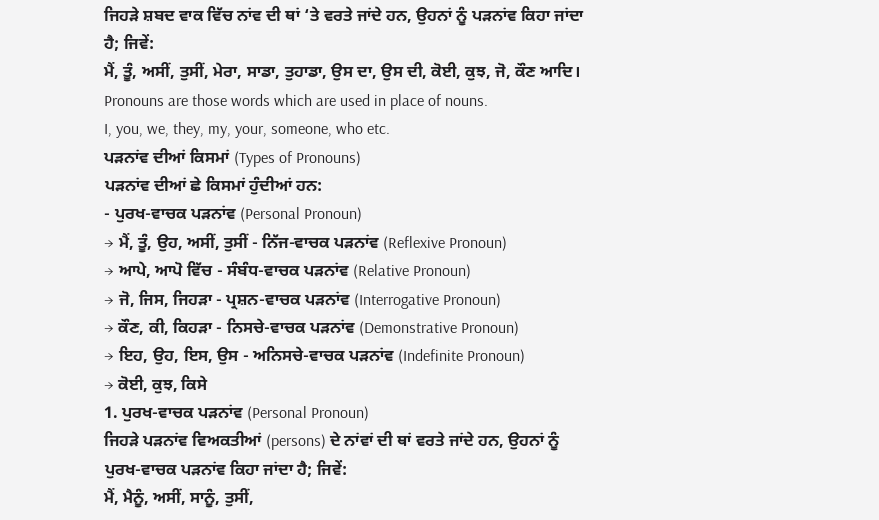ਜਿਹੜੇ ਸ਼ਬਦ ਵਾਕ ਵਿੱਚ ਨਾਂਵ ਦੀ ਥਾਂ ‘ਤੇ ਵਰਤੇ ਜਾਂਦੇ ਹਨ, ਉਹਨਾਂ ਨੂੰ ਪੜਨਾਂਵ ਕਿਹਾ ਜਾਂਦਾ ਹੈ; ਜਿਵੇਂ:
ਮੈਂ, ਤੂੰ, ਅਸੀਂ, ਤੁਸੀਂ, ਮੇਰਾ, ਸਾਡਾ, ਤੁਹਾਡਾ, ਉਸ ਦਾ, ਉਸ ਦੀ, ਕੋਈ, ਕੁਝ, ਜੋ, ਕੌਣ ਆਦਿ।
Pronouns are those words which are used in place of nouns.
I, you, we, they, my, your, someone, who etc.
ਪੜਨਾਂਵ ਦੀਆਂ ਕਿਸਮਾਂ (Types of Pronouns)
ਪੜਨਾਂਵ ਦੀਆਂ ਛੇ ਕਿਸਮਾਂ ਹੁੰਦੀਆਂ ਹਨ:
- ਪੁਰਖ-ਵਾਚਕ ਪੜਨਾਂਵ (Personal Pronoun)
→ ਮੈਂ, ਤੂੰ, ਉਹ, ਅਸੀਂ, ਤੁਸੀਂ - ਨਿੱਜ-ਵਾਚਕ ਪੜਨਾਂਵ (Reflexive Pronoun)
→ ਆਪੇ, ਆਪੋ ਵਿੱਚ - ਸੰਬੰਧ-ਵਾਚਕ ਪੜਨਾਂਵ (Relative Pronoun)
→ ਜੋ, ਜਿਸ, ਜਿਹੜਾ - ਪ੍ਰਸ਼ਨ-ਵਾਚਕ ਪੜਨਾਂਵ (Interrogative Pronoun)
→ ਕੌਣ, ਕੀ, ਕਿਹੜਾ - ਨਿਸਚੇ-ਵਾਚਕ ਪੜਨਾਂਵ (Demonstrative Pronoun)
→ ਇਹ, ਉਹ, ਇਸ, ਉਸ - ਅਨਿਸਚੇ-ਵਾਚਕ ਪੜਨਾਂਵ (Indefinite Pronoun)
→ ਕੋਈ, ਕੁਝ, ਕਿਸੇ
1. ਪੁਰਖ-ਵਾਚਕ ਪੜਨਾਂਵ (Personal Pronoun)
ਜਿਹੜੇ ਪੜਨਾਂਵ ਵਿਅਕਤੀਆਂ (persons) ਦੇ ਨਾਂਵਾਂ ਦੀ ਥਾਂ ਵਰਤੇ ਜਾਂਦੇ ਹਨ, ਉਹਨਾਂ ਨੂੰ ਪੁਰਖ-ਵਾਚਕ ਪੜਨਾਂਵ ਕਿਹਾ ਜਾਂਦਾ ਹੈ; ਜਿਵੇਂ:
ਮੈਂ, ਮੈਨੂੰ, ਅਸੀਂ, ਸਾਨੂੰ, ਤੁਸੀਂ,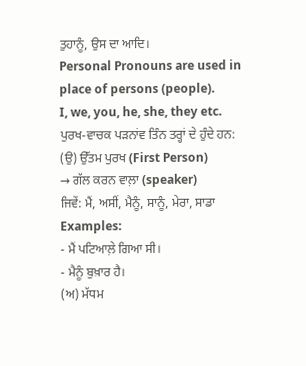ਤੁਹਾਨੂੰ, ਉਸ ਦਾ ਆਦਿ।
Personal Pronouns are used in place of persons (people).
I, we, you, he, she, they etc.
ਪੁਰਖ-ਵਾਚਕ ਪੜਨਾਂਵ ਤਿੰਨ ਤਰ੍ਹਾਂ ਦੇ ਹੁੰਦੇ ਹਨ:
(ਉ) ਉੱਤਮ ਪੁਰਖ (First Person)
→ ਗੱਲ ਕਰਨ ਵਾਲ਼ਾ (speaker)
ਜਿਵੇਂ: ਮੈਂ, ਅਸੀਂ, ਮੈਨੂੰ, ਸਾਨੂੰ, ਮੇਰਾ, ਸਾਡਾ
Examples:
- ਮੈਂ ਪਟਿਆਲ਼ੇ ਗਿਆ ਸੀ।
- ਮੈਨੂੰ ਬੁਖ਼ਾਰ ਹੈ।
(ਅ) ਮੱਧਮ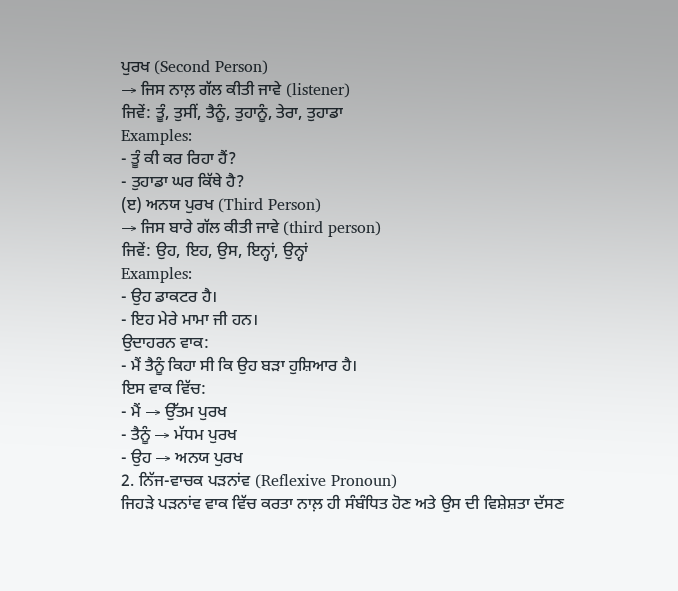ਪੁਰਖ (Second Person)
→ ਜਿਸ ਨਾਲ਼ ਗੱਲ ਕੀਤੀ ਜਾਵੇ (listener)
ਜਿਵੇਂ: ਤੂੰ, ਤੁਸੀਂ, ਤੈਨੂੰ, ਤੁਹਾਨੂੰ, ਤੇਰਾ, ਤੁਹਾਡਾ
Examples:
- ਤੂੰ ਕੀ ਕਰ ਰਿਹਾ ਹੈਂ?
- ਤੁਹਾਡਾ ਘਰ ਕਿੱਥੇ ਹੈ?
(ੲ) ਅਨਯ ਪੁਰਖ (Third Person)
→ ਜਿਸ ਬਾਰੇ ਗੱਲ ਕੀਤੀ ਜਾਵੇ (third person)
ਜਿਵੇਂ: ਉਹ, ਇਹ, ਉਸ, ਇਨ੍ਹਾਂ, ਉਨ੍ਹਾਂ
Examples:
- ਉਹ ਡਾਕਟਰ ਹੈ।
- ਇਹ ਮੇਰੇ ਮਾਮਾ ਜੀ ਹਨ।
ਉਦਾਹਰਨ ਵਾਕ:
- ਮੈਂ ਤੈਨੂੰ ਕਿਹਾ ਸੀ ਕਿ ਉਹ ਬੜਾ ਹੁਸ਼ਿਆਰ ਹੈ।
ਇਸ ਵਾਕ ਵਿੱਚ:
- ਮੈਂ → ਉੱਤਮ ਪੁਰਖ
- ਤੈਨੂੰ → ਮੱਧਮ ਪੁਰਖ
- ਉਹ → ਅਨਯ ਪੁਰਖ
2. ਨਿੱਜ-ਵਾਚਕ ਪੜਨਾਂਵ (Reflexive Pronoun)
ਜਿਹੜੇ ਪੜਨਾਂਵ ਵਾਕ ਵਿੱਚ ਕਰਤਾ ਨਾਲ਼ ਹੀ ਸੰਬੰਧਿਤ ਹੋਣ ਅਤੇ ਉਸ ਦੀ ਵਿਸ਼ੇਸ਼ਤਾ ਦੱਸਣ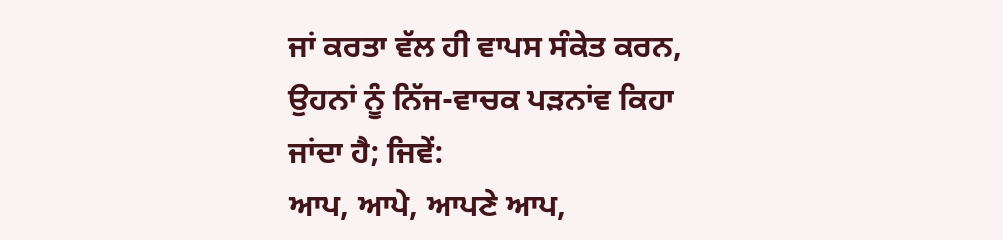ਜਾਂ ਕਰਤਾ ਵੱਲ ਹੀ ਵਾਪਸ ਸੰਕੇਤ ਕਰਨ, ਉਹਨਾਂ ਨੂੰ ਨਿੱਜ-ਵਾਚਕ ਪੜਨਾਂਵ ਕਿਹਾ ਜਾਂਦਾ ਹੈ; ਜਿਵੇਂ:
ਆਪ, ਆਪੇ, ਆਪਣੇ ਆਪ,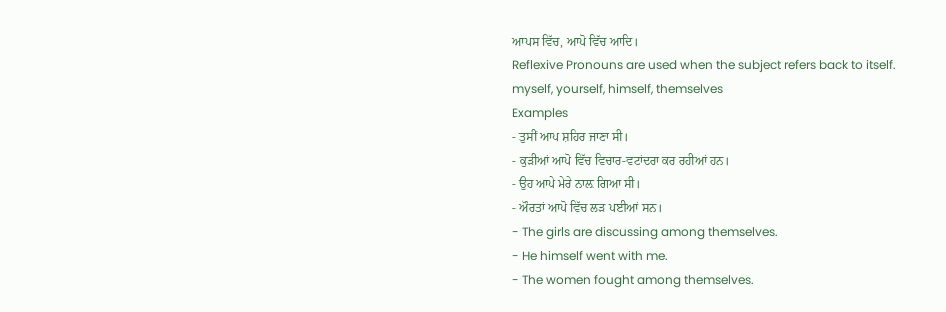ਆਪਸ ਵਿੱਚ, ਆਪੋ ਵਿੱਚ ਆਦਿ।
Reflexive Pronouns are used when the subject refers back to itself.
myself, yourself, himself, themselves
Examples
- ਤੁਸੀਂ ਆਪ ਸ਼ਹਿਰ ਜਾਣਾ ਸੀ।
- ਕੁੜੀਆਂ ਆਪੋ ਵਿੱਚ ਵਿਚਾਰ-ਵਟਾਂਦਰਾ ਕਰ ਰਹੀਆਂ ਹਨ।
- ਉਹ ਆਪੇ ਮੇਰੇ ਨਾਲ਼ ਗਿਆ ਸੀ।
- ਔਰਤਾਂ ਆਪੋ ਵਿੱਚ ਲੜ ਪਈਆਂ ਸਨ।
- The girls are discussing among themselves.
- He himself went with me.
- The women fought among themselves.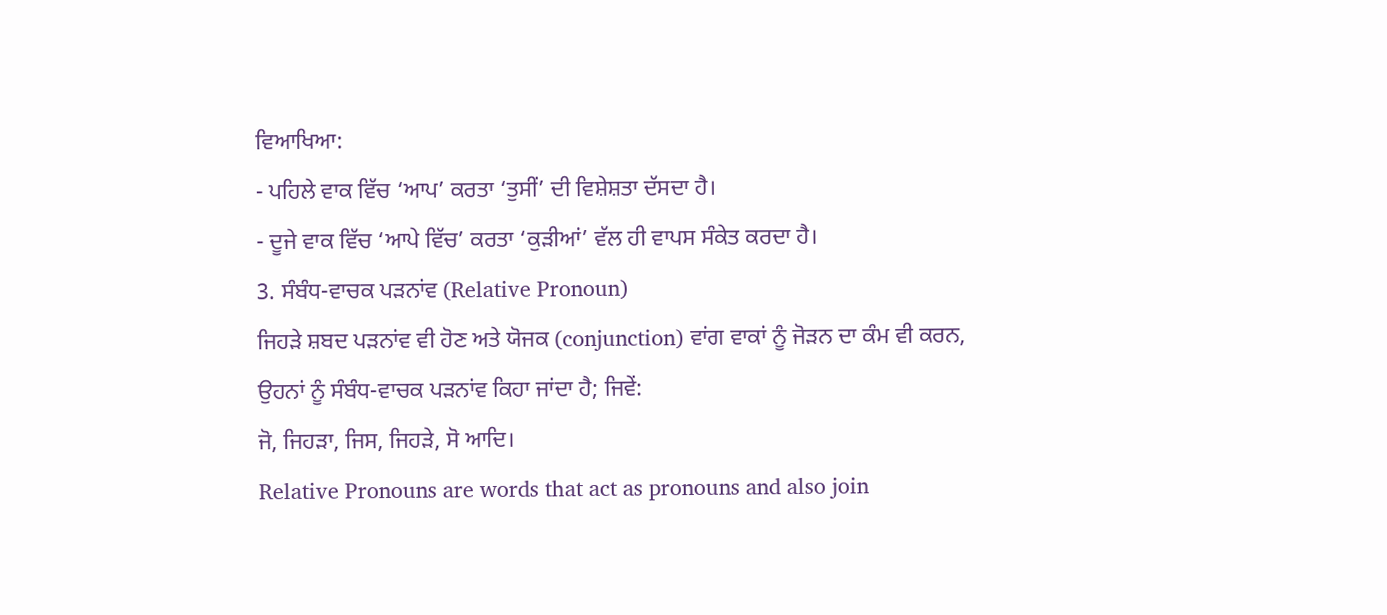ਵਿਆਖਿਆ:
- ਪਹਿਲੇ ਵਾਕ ਵਿੱਚ ‘ਆਪ’ ਕਰਤਾ ‘ਤੁਸੀਂ’ ਦੀ ਵਿਸ਼ੇਸ਼ਤਾ ਦੱਸਦਾ ਹੈ।
- ਦੂਜੇ ਵਾਕ ਵਿੱਚ ‘ਆਪੇ ਵਿੱਚ’ ਕਰਤਾ ‘ਕੁੜੀਆਂ’ ਵੱਲ ਹੀ ਵਾਪਸ ਸੰਕੇਤ ਕਰਦਾ ਹੈ।
3. ਸੰਬੰਧ-ਵਾਚਕ ਪੜਨਾਂਵ (Relative Pronoun)
ਜਿਹੜੇ ਸ਼ਬਦ ਪੜਨਾਂਵ ਵੀ ਹੋਣ ਅਤੇ ਯੋਜਕ (conjunction) ਵਾਂਗ ਵਾਕਾਂ ਨੂੰ ਜੋੜਨ ਦਾ ਕੰਮ ਵੀ ਕਰਨ, ਉਹਨਾਂ ਨੂੰ ਸੰਬੰਧ-ਵਾਚਕ ਪੜਨਾਂਵ ਕਿਹਾ ਜਾਂਦਾ ਹੈ; ਜਿਵੇਂ:
ਜੋ, ਜਿਹੜਾ, ਜਿਸ, ਜਿਹੜੇ, ਸੋ ਆਦਿ।
Relative Pronouns are words that act as pronouns and also join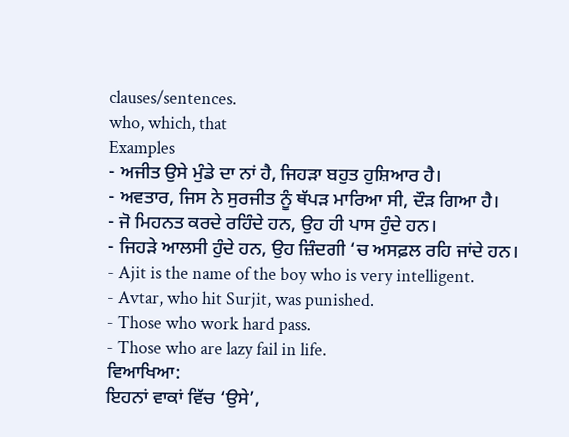clauses/sentences.
who, which, that
Examples
- ਅਜੀਤ ਉਸੇ ਮੁੰਡੇ ਦਾ ਨਾਂ ਹੈ, ਜਿਹੜਾ ਬਹੁਤ ਹੁਸ਼ਿਆਰ ਹੈ।
- ਅਵਤਾਰ, ਜਿਸ ਨੇ ਸੁਰਜੀਤ ਨੂੰ ਥੱਪੜ ਮਾਰਿਆ ਸੀ, ਦੌੜ ਗਿਆ ਹੈ।
- ਜੋ ਮਿਹਨਤ ਕਰਦੇ ਰਹਿੰਦੇ ਹਨ, ਉਹ ਹੀ ਪਾਸ ਹੁੰਦੇ ਹਨ।
- ਜਿਹੜੇ ਆਲਸੀ ਹੁੰਦੇ ਹਨ, ਉਹ ਜ਼ਿੰਦਗੀ ‘ਚ ਅਸਫ਼ਲ ਰਹਿ ਜਾਂਦੇ ਹਨ।
- Ajit is the name of the boy who is very intelligent.
- Avtar, who hit Surjit, was punished.
- Those who work hard pass.
- Those who are lazy fail in life.
ਵਿਆਖਿਆ:
ਇਹਨਾਂ ਵਾਕਾਂ ਵਿੱਚ ‘ਉਸੇ’,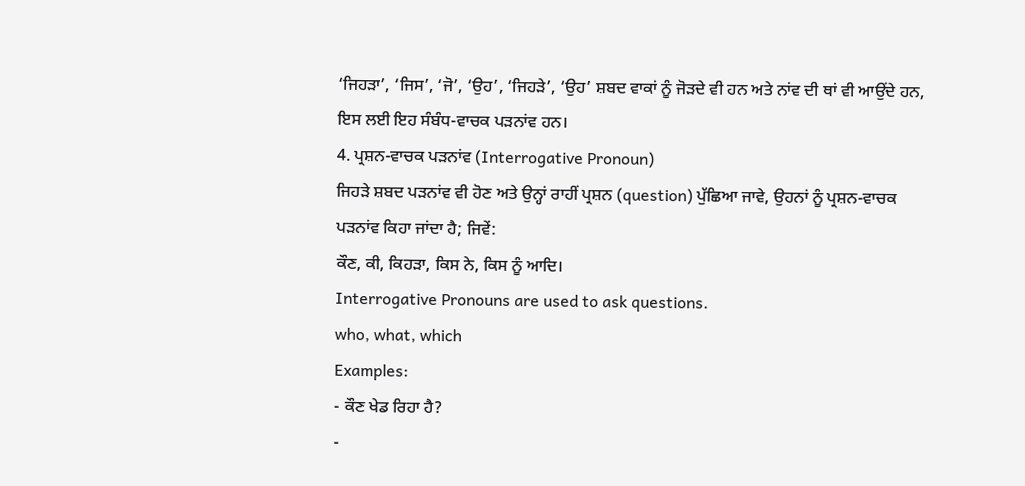‘ਜਿਹੜਾ’, ‘ਜਿਸ’, ‘ਜੋ’, ‘ਉਹ’, ‘ਜਿਹੜੇ’, ‘ਉਹ’ ਸ਼ਬਦ ਵਾਕਾਂ ਨੂੰ ਜੋੜਦੇ ਵੀ ਹਨ ਅਤੇ ਨਾਂਵ ਦੀ ਥਾਂ ਵੀ ਆਉਂਦੇ ਹਨ, ਇਸ ਲਈ ਇਹ ਸੰਬੰਧ-ਵਾਚਕ ਪੜਨਾਂਵ ਹਨ।
4. ਪ੍ਰਸ਼ਨ-ਵਾਚਕ ਪੜਨਾਂਵ (Interrogative Pronoun)
ਜਿਹੜੇ ਸ਼ਬਦ ਪੜਨਾਂਵ ਵੀ ਹੋਣ ਅਤੇ ਉਨ੍ਹਾਂ ਰਾਹੀਂ ਪ੍ਰਸ਼ਨ (question) ਪੁੱਛਿਆ ਜਾਵੇ, ਉਹਨਾਂ ਨੂੰ ਪ੍ਰਸ਼ਨ-ਵਾਚਕ ਪੜਨਾਂਵ ਕਿਹਾ ਜਾਂਦਾ ਹੈ; ਜਿਵੇਂ:
ਕੌਣ, ਕੀ, ਕਿਹੜਾ, ਕਿਸ ਨੇ, ਕਿਸ ਨੂੰ ਆਦਿ।
Interrogative Pronouns are used to ask questions.
who, what, which
Examples:
- ਕੌਣ ਖੇਡ ਰਿਹਾ ਹੈ?
-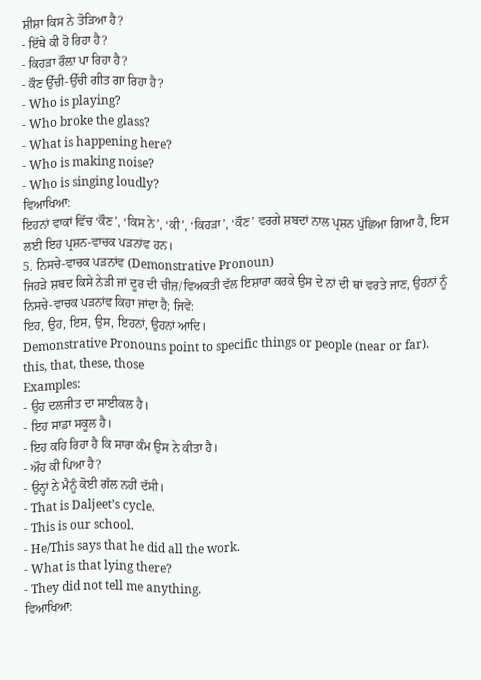ਸ਼ੀਸ਼ਾ ਕਿਸ ਨੇ ਤੋੜਿਆ ਹੈ?
- ਇੱਥੇ ਕੀ ਹੋ ਰਿਹਾ ਹੈ?
- ਕਿਹੜਾ ਰੌਲ਼ਾ ਪਾ ਰਿਹਾ ਹੈ?
- ਕੌਣ ਉੱਚੀ-ਉੱਚੀ ਗੀਤ ਗਾ ਰਿਹਾ ਹੈ?
- Who is playing?
- Who broke the glass?
- What is happening here?
- Who is making noise?
- Who is singing loudly?
ਵਿਆਖਿਆ:
ਇਹਨਾਂ ਵਾਕਾਂ ਵਿੱਚ ‘ਕੌਣ’, ‘ਕਿਸ ਨੇ’, ‘ਕੀ’, ‘ਕਿਹੜਾ’, ‘ਕੌਣ’ ਵਰਗੇ ਸ਼ਬਦਾਂ ਨਾਲ ਪ੍ਰਸ਼ਨ ਪੁੱਛਿਆ ਗਿਆ ਹੈ, ਇਸ ਲਈ ਇਹ ਪ੍ਰਸ਼ਨ-ਵਾਚਕ ਪੜਨਾਂਵ ਹਨ।
5. ਨਿਸਚੇ-ਵਾਚਕ ਪੜਨਾਂਵ (Demonstrative Pronoun)
ਜਿਹੜੇ ਸ਼ਬਦ ਕਿਸੇ ਨੇੜੀ ਜਾਂ ਦੂਰ ਦੀ ਚੀਜ਼/ਵਿਅਕਤੀ ਵੱਲ ਇਸ਼ਾਰਾ ਕਰਕੇ ਉਸ ਦੇ ਨਾਂ ਦੀ ਥਾਂ ਵਰਤੇ ਜਾਣ, ਉਹਨਾਂ ਨੂੰ ਨਿਸਚੇ-ਵਾਚਕ ਪੜਨਾਂਵ ਕਿਹਾ ਜਾਂਦਾ ਹੈ; ਜਿਵੇਂ:
ਇਹ, ਉਹ, ਇਸ, ਉਸ, ਇਹਨਾਂ, ਉਹਨਾਂ ਆਦਿ।
Demonstrative Pronouns point to specific things or people (near or far).
this, that, these, those
Examples:
- ਉਹ ਦਲਜੀਤ ਦਾ ਸਾਈਕਲ ਹੈ।
- ਇਹ ਸਾਡਾ ਸਕੂਲ ਹੈ।
- ਇਹ ਕਹਿ ਰਿਹਾ ਹੈ ਕਿ ਸਾਰਾ ਕੰਮ ਉਸ ਨੇ ਕੀਤਾ ਹੈ।
- ਔਹ ਕੀ ਪਿਆ ਹੈ?
- ਉਨ੍ਹਾਂ ਨੇ ਮੈਨੂੰ ਕੋਈ ਗੱਲ ਨਹੀਂ ਦੱਸੀ।
- That is Daljeet’s cycle.
- This is our school.
- He/This says that he did all the work.
- What is that lying there?
- They did not tell me anything.
ਵਿਆਖਿਆ: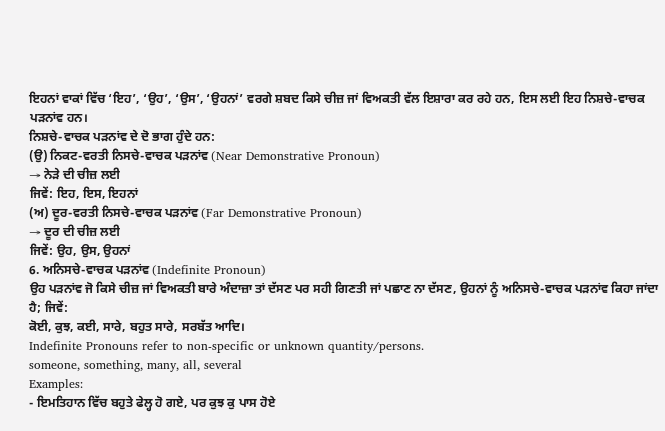ਇਹਨਾਂ ਵਾਕਾਂ ਵਿੱਚ ‘ਇਹ’, ‘ਉਹ’, ‘ਉਸ’, ‘ਉਹਨਾਂ’ ਵਰਗੇ ਸ਼ਬਦ ਕਿਸੇ ਚੀਜ਼ ਜਾਂ ਵਿਅਕਤੀ ਵੱਲ ਇਸ਼ਾਰਾ ਕਰ ਰਹੇ ਹਨ, ਇਸ ਲਈ ਇਹ ਨਿਸ਼ਚੇ-ਵਾਚਕ ਪੜਨਾਂਵ ਹਨ।
ਨਿਸ਼ਚੇ-ਵਾਚਕ ਪੜਨਾਂਵ ਦੇ ਦੋ ਭਾਗ ਹੁੰਦੇ ਹਨ:
(ਉ) ਨਿਕਟ-ਵਰਤੀ ਨਿਸਚੇ-ਵਾਚਕ ਪੜਨਾਂਵ (Near Demonstrative Pronoun)
→ ਨੇੜੇ ਦੀ ਚੀਜ਼ ਲਈ
ਜਿਵੇਂ: ਇਹ, ਇਸ, ਇਹਨਾਂ
(ਅ) ਦੂਰ-ਵਰਤੀ ਨਿਸਚੇ-ਵਾਚਕ ਪੜਨਾਂਵ (Far Demonstrative Pronoun)
→ ਦੂਰ ਦੀ ਚੀਜ਼ ਲਈ
ਜਿਵੇਂ: ਉਹ, ਉਸ, ਉਹਨਾਂ
6. ਅਨਿਸਚੇ-ਵਾਚਕ ਪੜਨਾਂਵ (Indefinite Pronoun)
ਉਹ ਪੜਨਾਂਵ ਜੋ ਕਿਸੇ ਚੀਜ਼ ਜਾਂ ਵਿਅਕਤੀ ਬਾਰੇ ਅੰਦਾਜ਼ਾ ਤਾਂ ਦੱਸਣ ਪਰ ਸਹੀ ਗਿਣਤੀ ਜਾਂ ਪਛਾਣ ਨਾ ਦੱਸਣ, ਉਹਨਾਂ ਨੂੰ ਅਨਿਸਚੇ-ਵਾਚਕ ਪੜਨਾਂਵ ਕਿਹਾ ਜਾਂਦਾ ਹੈ; ਜਿਵੇਂ:
ਕੋਈ, ਕੁਝ, ਕਈ, ਸਾਰੇ, ਬਹੁਤ ਸਾਰੇ, ਸਰਬੱਤ ਆਦਿ।
Indefinite Pronouns refer to non-specific or unknown quantity/persons.
someone, something, many, all, several
Examples:
- ਇਮਤਿਹਾਨ ਵਿੱਚ ਬਹੁਤੇ ਫੇਲ੍ਹ ਹੋ ਗਏ, ਪਰ ਕੁਝ ਕੁ ਪਾਸ ਹੋਏ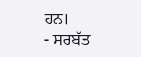ਹਨ।
- ਸਰਬੱਤ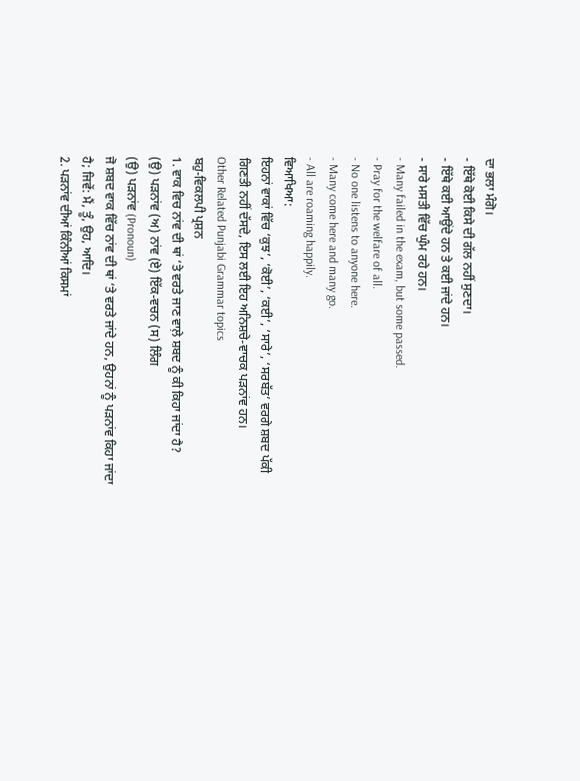ਦਾ ਭਲਾ ਮੰਗੋ।
- ਇੱਥੇ ਕੋਈ ਕਿਸੇ ਦੀ ਗੱਲ ਨਹੀਂ ਸੁਣਦਾ।
- ਇੱਥੇ ਕਈ ਆਉਂਦੇ ਹਨ ਤੇ ਕਈ ਜਾਂਦੇ ਹਨ।
- ਸਾਰੇ ਮਸਤੀ ਵਿੱਚ ਘੁੰਮ ਰਹੇ ਹਨ।
- Many failed in the exam, but some passed.
- Pray for the welfare of all.
- No one listens to anyone here.
- Many come here and many go.
- All are roaming happily.
ਵਿਆਖਿਆ:
ਇਹਨਾਂ ਵਾਕਾਂ ਵਿੱਚ ‘ਕੁਝ’, ‘ਕੋਈ’, ‘ਕਈ’, ‘ਸਾਰੇ’, ‘ਸਰਬੱਤ’ ਵਰਗੇ ਸ਼ਬਦ ਪੱਕੀ ਗਿਣਤੀ ਨਹੀਂ ਦੱਸਦੇ, ਇਸ ਲਈ ਇਹ ਅਨਿਸ਼ਚੇ-ਵਾਚਕ ਪੜਨਾਂਵ ਹਨ।
Other Related Punjabi Grammar topics
ਬਹੁ-ਵਿਕਲਪੀ ਪ੍ਰਸ਼ਨ
1. ਵਾਕ ਵਿਚ ਨਾਂਵ ਦੀ ਥਾਂ ‘ਤੇ ਵਰਤੇ ਜਾਣ ਵਾਲ਼ੇ ਸ਼ਬਦ ਨੂੰ ਕੀ ਕਿਹਾ ਜਾਂਦਾ ਹੈ?
(ਉ) ਪੜਨਾਂਵ (ਅ) ਨਾਂਵ (ਏ) ਇੱਕ-ਵਚਨ (ਸ) ਲਿੰਗ
(ਉ) ਪੜਨਾਂਵ (Pronoun)
ਜੋ ਸ਼ਬਦ ਵਾਕ ਵਿੱਚ ਨਾਂਵ ਦੀ ਥਾਂ ‘ਤੇ ਵਰਤੇ ਜਾਂਦੇ ਹਨ, ਉਹਨਾਂ ਨੂੰ ਪੜਨਾਂਵ ਕਿਹਾ ਜਾਂਦਾ ਹੈ; ਜਿਵੇਂ: ਮੈਂ, ਤੂੰ, ਉਹ, ਆਦਿ।
2. ਪੜਨਾਂਵ ਦੀਆਂ ਕਿੰਨੀਆਂ ਕਿਸਮਾਂ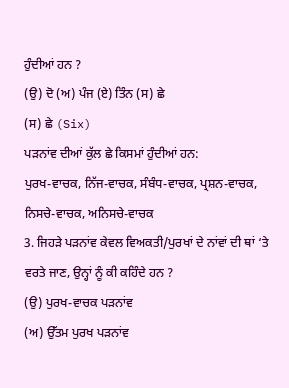ਹੁੰਦੀਆਂ ਹਨ ?
(ਉ) ਦੋ (ਅ) ਪੰਜ (ਏ) ਤਿੰਨ (ਸ) ਛੇ
(ਸ) ਛੇ (Six)
ਪੜਨਾਂਵ ਦੀਆਂ ਕੁੱਲ ਛੇ ਕਿਸਮਾਂ ਹੁੰਦੀਆਂ ਹਨ:
ਪੁਰਖ-ਵਾਚਕ, ਨਿੱਜ-ਵਾਚਕ, ਸੰਬੰਧ-ਵਾਚਕ, ਪ੍ਰਸ਼ਨ-ਵਾਚਕ, ਨਿਸਚੇ-ਵਾਚਕ, ਅਨਿਸਚੇ-ਵਾਚਕ
3. ਜਿਹੜੇ ਪੜਨਾਂਵ ਕੇਵਲ ਵਿਅਕਤੀ/ਪੁਰਖਾਂ ਦੇ ਨਾਂਵਾਂ ਦੀ ਥਾਂ ‘ਤੇ ਵਰਤੇ ਜਾਣ, ਉਨ੍ਹਾਂ ਨੂੰ ਕੀ ਕਹਿੰਦੇ ਹਨ ?
(ਉ) ਪੁਰਖ-ਵਾਚਕ ਪੜਨਾਂਵ
(ਅ) ਉੱਤਮ ਪੁਰਖ ਪੜਨਾਂਵ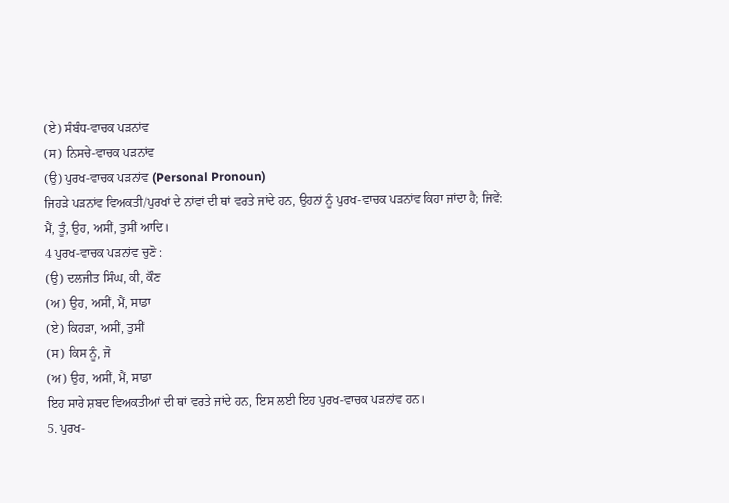(ਏ) ਸੰਬੰਧ-ਵਾਚਕ ਪੜਨਾਂਵ
(ਸ) ਨਿਸਚੇ-ਵਾਚਕ ਪੜਨਾਂਵ
(ਉ) ਪੁਰਖ-ਵਾਚਕ ਪੜਨਾਂਵ (Personal Pronoun)
ਜਿਹੜੇ ਪੜਨਾਂਵ ਵਿਅਕਤੀ/ਪੁਰਖਾਂ ਦੇ ਨਾਂਵਾਂ ਦੀ ਥਾਂ ਵਰਤੇ ਜਾਂਦੇ ਹਨ, ਉਹਨਾਂ ਨੂੰ ਪੁਰਖ-ਵਾਚਕ ਪੜਨਾਂਵ ਕਿਹਾ ਜਾਂਦਾ ਹੈ; ਜਿਵੇਂ: ਮੈਂ, ਤੂੰ, ਉਹ, ਅਸੀਂ, ਤੁਸੀਂ ਆਦਿ।
4 ਪੁਰਖ-ਵਾਚਕ ਪੜਨਾਂਵ ਚੁਣੋ :
(ਉ) ਦਲਜੀਤ ਸਿੰਘ, ਕੀ, ਕੌਣ
(ਅ) ਉਹ, ਅਸੀਂ, ਮੈਂ, ਸਾਡਾ
(ਏ) ਕਿਹੜਾ, ਅਸੀਂ, ਤੁਸੀਂ
(ਸ) ਕਿਸ ਨੂੰ, ਜੋ
(ਅ) ਉਹ, ਅਸੀਂ, ਮੈਂ, ਸਾਡਾ
ਇਹ ਸਾਰੇ ਸ਼ਬਦ ਵਿਅਕਤੀਆਂ ਦੀ ਥਾਂ ਵਰਤੇ ਜਾਂਦੇ ਹਨ, ਇਸ ਲਈ ਇਹ ਪੁਰਖ-ਵਾਚਕ ਪੜਨਾਂਵ ਹਨ।
5. ਪੁਰਖ-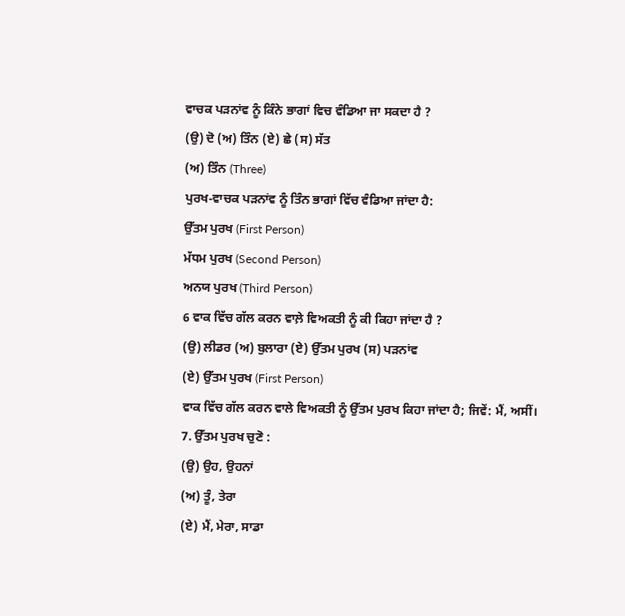ਵਾਚਕ ਪੜਨਾਂਵ ਨੂੰ ਕਿੰਨੇ ਭਾਗਾਂ ਵਿਚ ਵੰਡਿਆ ਜਾ ਸਕਦਾ ਹੈ ?
(ਉ) ਦੋ (ਅ) ਤਿੰਨ (ਏ) ਛੇ (ਸ) ਸੱਤ
(ਅ) ਤਿੰਨ (Three)
ਪੁਰਖ-ਵਾਚਕ ਪੜਨਾਂਵ ਨੂੰ ਤਿੰਨ ਭਾਗਾਂ ਵਿੱਚ ਵੰਡਿਆ ਜਾਂਦਾ ਹੈ:
ਉੱਤਮ ਪੁਰਖ (First Person)
ਮੱਧਮ ਪੁਰਖ (Second Person)
ਅਨਯ ਪੁਰਖ (Third Person)
6 ਵਾਕ ਵਿੱਚ ਗੱਲ ਕਰਨ ਵਾਲ਼ੇ ਵਿਅਕਤੀ ਨੂੰ ਕੀ ਕਿਹਾ ਜਾਂਦਾ ਹੈ ?
(ਉ) ਲੀਡਰ (ਅ) ਬੁਲਾਰਾ (ਏ) ਉੱਤਮ ਪੁਰਖ (ਸ) ਪੜਨਾਂਵ
(ਏ) ਉੱਤਮ ਪੁਰਖ (First Person)
ਵਾਕ ਵਿੱਚ ਗੱਲ ਕਰਨ ਵਾਲੇ ਵਿਅਕਤੀ ਨੂੰ ਉੱਤਮ ਪੁਰਖ ਕਿਹਾ ਜਾਂਦਾ ਹੈ; ਜਿਵੇਂ: ਮੈਂ, ਅਸੀਂ।
7. ਉੱਤਮ ਪੁਰਖ ਚੁਣੋ :
(ਉ) ਉਹ, ਉਹਨਾਂ
(ਅ) ਤੂੰ, ਤੇਰਾ
(ਏ) ਮੈਂ, ਮੇਰਾ, ਸਾਡਾ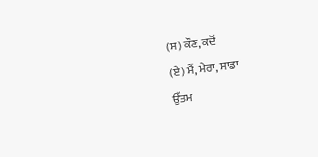(ਸ) ਕੌਣ, ਕਦੋਂ
(ਏ) ਮੈਂ, ਮੇਰਾ, ਸਾਡਾ
ਉੱਤਮ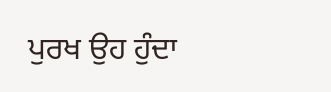ਪੁਰਖ ਉਹ ਹੁੰਦਾ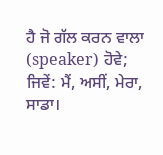ਹੈ ਜੋ ਗੱਲ ਕਰਨ ਵਾਲਾ (speaker) ਹੋਵੇ; ਜਿਵੇਂ: ਮੈਂ, ਅਸੀਂ, ਮੇਰਾ, ਸਾਡਾ।